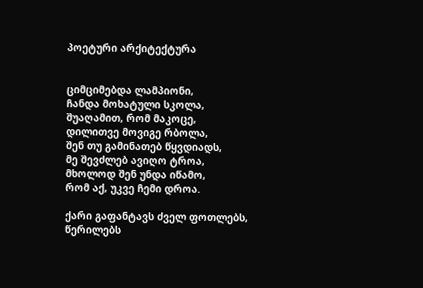პოეტური არქიტექტურა


ციმციმებდა ლამპიონი,
ჩანდა მოხატული სკოლა,
შუაღამით, რომ მაკოცე,
დილითვე მოვიგე რბოლა,
შენ თუ გამინათებ წყვდიადს,
მე შევძლებ ავიღო ტროა,
მხოლოდ შენ უნდა იწამო,
რომ აქ, უკვე ჩემი დროა.

ქარი გაფანტავს ძველ ფოთლებს,
წერილებს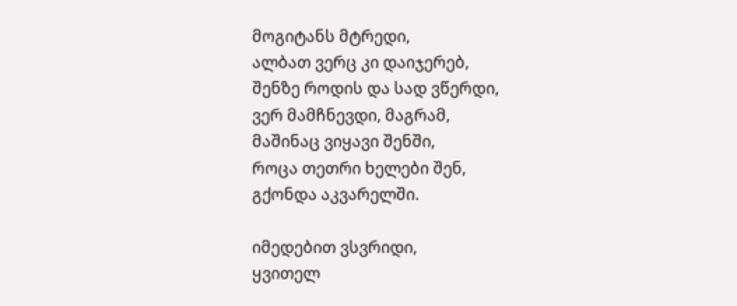მოგიტანს მტრედი,
ალბათ ვერც კი დაიჯერებ,
შენზე როდის და სად ვწერდი,
ვერ მამჩნევდი, მაგრამ,
მაშინაც ვიყავი შენში,
როცა თეთრი ხელები შენ,
გქონდა აკვარელში.

იმედებით ვსვრიდი,
ყვითელ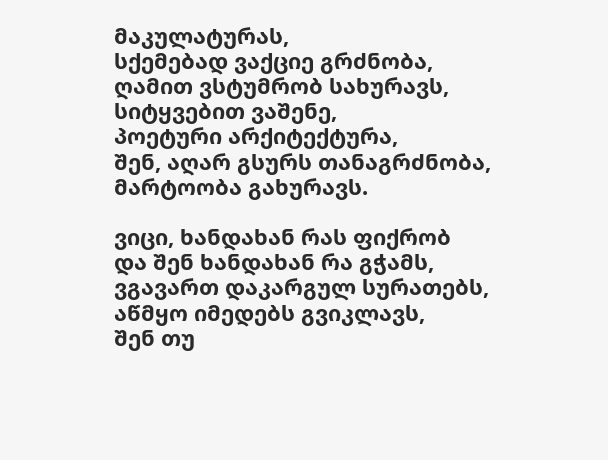მაკულატურას,
სქემებად ვაქციე გრძნობა,
ღამით ვსტუმრობ სახურავს,
სიტყვებით ვაშენე,
პოეტური არქიტექტურა,
შენ, აღარ გსურს თანაგრძნობა,
მარტოობა გახურავს.

ვიცი, ხანდახან რას ფიქრობ
და შენ ხანდახან რა გჭამს,
ვგავართ დაკარგულ სურათებს,
აწმყო იმედებს გვიკლავს,
შენ თუ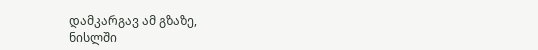დამკარგავ ამ გზაზე,
ნისლში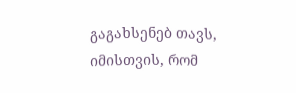გაგახსენებ თავს,
იმისთვის, რომ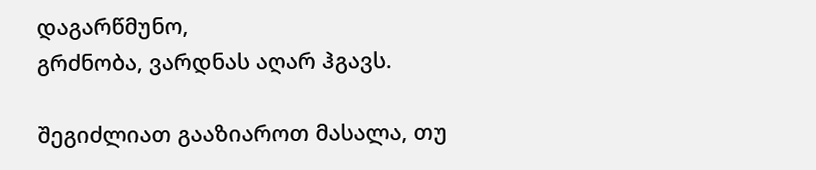დაგარწმუნო,
გრძნობა, ვარდნას აღარ ჰგავს.

შეგიძლიათ გააზიაროთ მასალა, თუ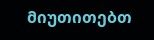მიუთითებთ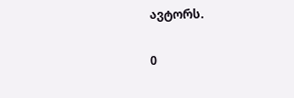ავტორს.

0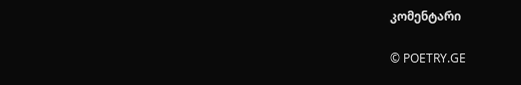კომენტარი

© POETRY.GE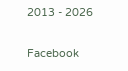2013 - 2026

Facebook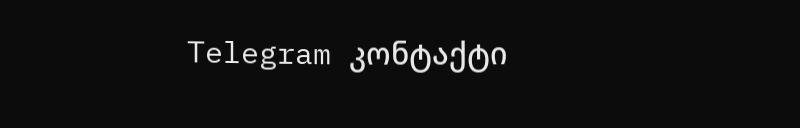Telegram კონტაქტი